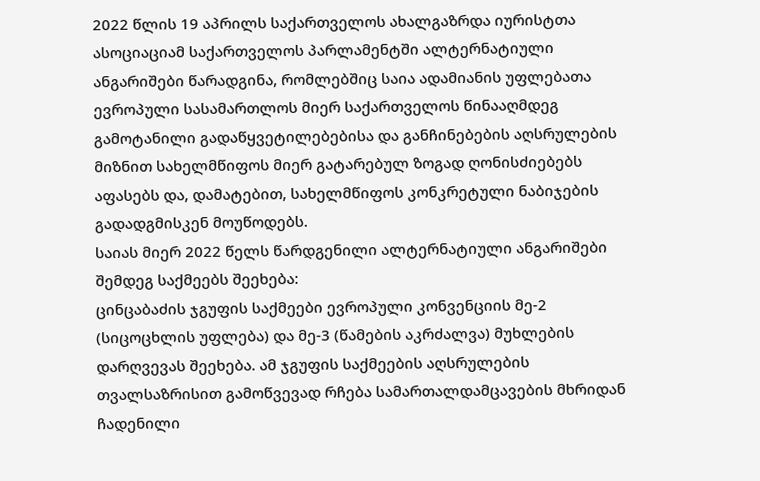2022 წლის 19 აპრილს საქართველოს ახალგაზრდა იურისტთა ასოციაციამ საქართველოს პარლამენტში ალტერნატიული ანგარიშები წარადგინა, რომლებშიც საია ადამიანის უფლებათა ევროპული სასამართლოს მიერ საქართველოს წინააღმდეგ გამოტანილი გადაწყვეტილებებისა და განჩინებების აღსრულების მიზნით სახელმწიფოს მიერ გატარებულ ზოგად ღონისძიებებს აფასებს და, დამატებით, სახელმწიფოს კონკრეტული ნაბიჯების გადადგმისკენ მოუწოდებს.
საიას მიერ 2022 წელს წარდგენილი ალტერნატიული ანგარიშები შემდეგ საქმეებს შეეხება:
ცინცაბაძის ჯგუფის საქმეები ევროპული კონვენციის მე-2 (სიცოცხლის უფლება) და მე-3 (წამების აკრძალვა) მუხლების დარღვევას შეეხება. ამ ჯგუფის საქმეების აღსრულების თვალსაზრისით გამოწვევად რჩება სამართალდამცავების მხრიდან ჩადენილი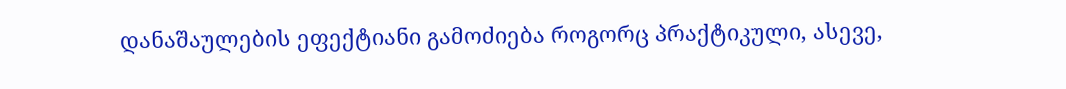დანაშაულების ეფექტიანი გამოძიება როგორც პრაქტიკული, ასევე,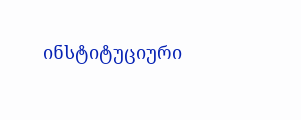ინსტიტუციური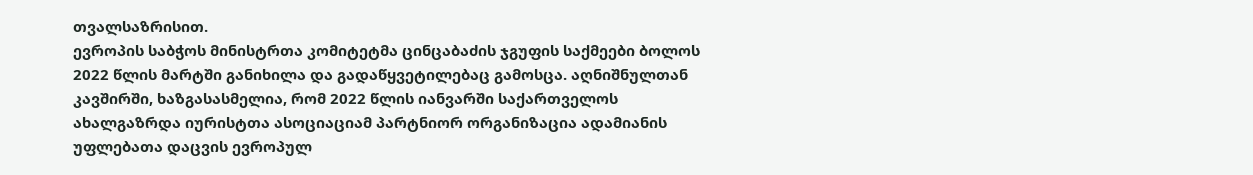თვალსაზრისით.
ევროპის საბჭოს მინისტრთა კომიტეტმა ცინცაბაძის ჯგუფის საქმეები ბოლოს 2022 წლის მარტში განიხილა და გადაწყვეტილებაც გამოსცა. აღნიშნულთან კავშირში, ხაზგასასმელია, რომ 2022 წლის იანვარში საქართველოს ახალგაზრდა იურისტთა ასოციაციამ პარტნიორ ორგანიზაცია ადამიანის უფლებათა დაცვის ევროპულ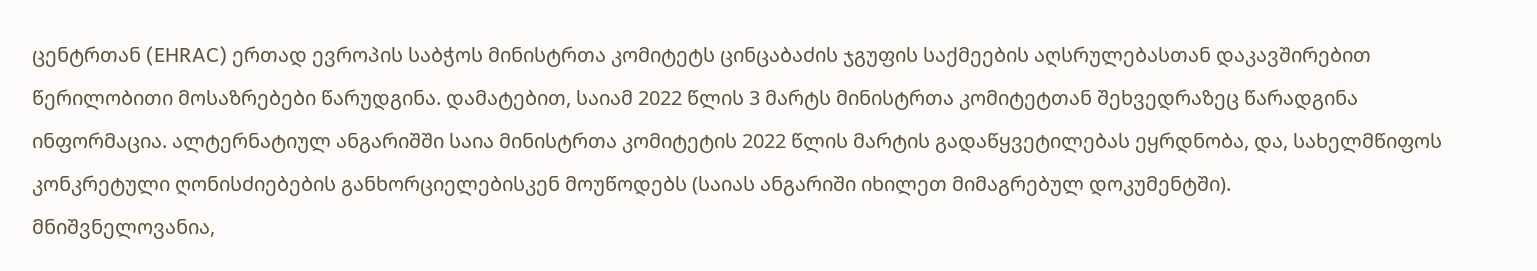ცენტრთან (EHRAC) ერთად ევროპის საბჭოს მინისტრთა კომიტეტს ცინცაბაძის ჯგუფის საქმეების აღსრულებასთან დაკავშირებით წერილობითი მოსაზრებები წარუდგინა. დამატებით, საიამ 2022 წლის 3 მარტს მინისტრთა კომიტეტთან შეხვედრაზეც წარადგინა ინფორმაცია. ალტერნატიულ ანგარიშში საია მინისტრთა კომიტეტის 2022 წლის მარტის გადაწყვეტილებას ეყრდნობა, და, სახელმწიფოს კონკრეტული ღონისძიებების განხორციელებისკენ მოუწოდებს (საიას ანგარიში იხილეთ მიმაგრებულ დოკუმენტში).
მნიშვნელოვანია,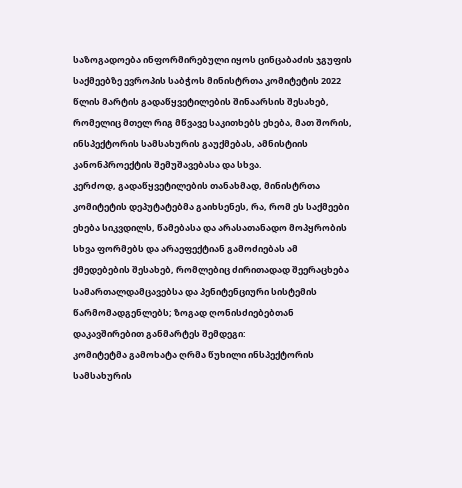საზოგადოება ინფორმირებული იყოს ცინცაბაძის ჯგუფის საქმეებზე ევროპის საბჭოს მინისტრთა კომიტეტის 2022 წლის მარტის გადაწყვეტილების შინაარსის შესახებ, რომელიც მთელ რიგ მწვავე საკითხებს ეხება, მათ შორის, ინსპექტორის სამსახურის გაუქმებას, ამნისტიის კანონპროექტის შემუშავებასა და სხვა.
კერძოდ, გადაწყვეტილების თანახმად, მინისტრთა კომიტეტის დეპუტატებმა გაიხსენეს, რა, რომ ეს საქმეები ეხება სიკვდილს, წამებასა და არასათანადო მოპყრობის სხვა ფორმებს და არაეფექტიან გამოძიებას ამ ქმედებების შესახებ, რომლებიც ძირითადად შეერაცხება სამართალდამცავებსა და პენიტენციური სისტემის წარმომადგენლებს; ზოგად ღონისძიებებთან დაკავშირებით განმარტეს შემდეგი:
კომიტეტმა გამოხატა ღრმა წუხილი ინსპექტორის სამსახურის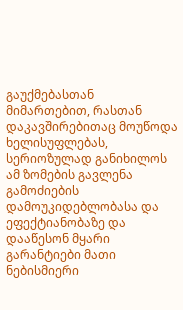გაუქმებასთან მიმართებით, რასთან დაკავშირებითაც მოუწოდა ხელისუფლებას, სერიოზულად განიხილოს ამ ზომების გავლენა გამოძიების დამოუკიდებლობასა და ეფექტიანობაზე და დააწესონ მყარი გარანტიები მათი ნებისმიერი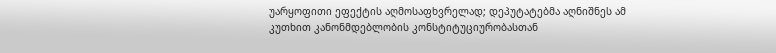უარყოფითი ეფექტის აღმოსაფხვრელად; დეპუტატებმა აღნიშნეს ამ კუთხით კანონმდებლობის კონსტიტუციურობასთან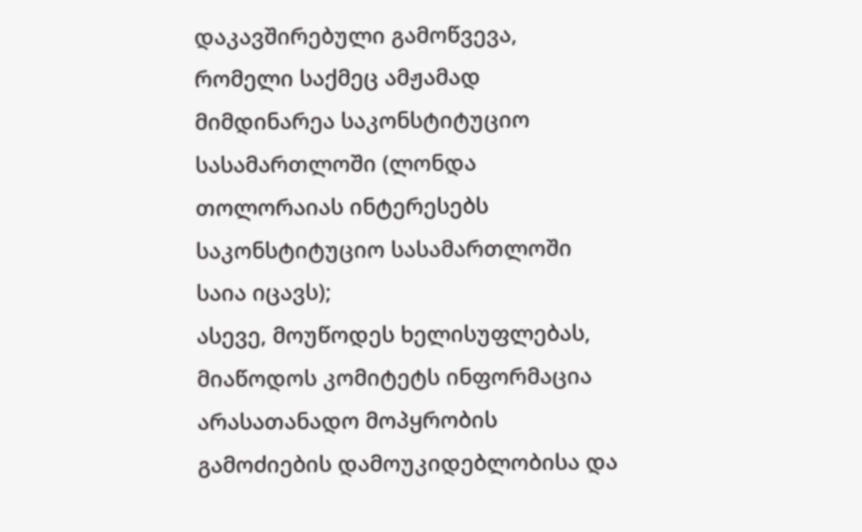დაკავშირებული გამოწვევა, რომელი საქმეც ამჟამად მიმდინარეა საკონსტიტუციო სასამართლოში (ლონდა თოლორაიას ინტერესებს საკონსტიტუციო სასამართლოში საია იცავს);
ასევე, მოუწოდეს ხელისუფლებას, მიაწოდოს კომიტეტს ინფორმაცია არასათანადო მოპყრობის გამოძიების დამოუკიდებლობისა და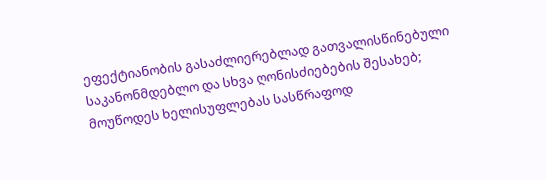ეფექტიანობის გასაძლიერებლად გათვალისწინებული საკანონმდებლო და სხვა ღონისძიებების შესახებ;
მოუწოდეს ხელისუფლებას სასწრაფოდ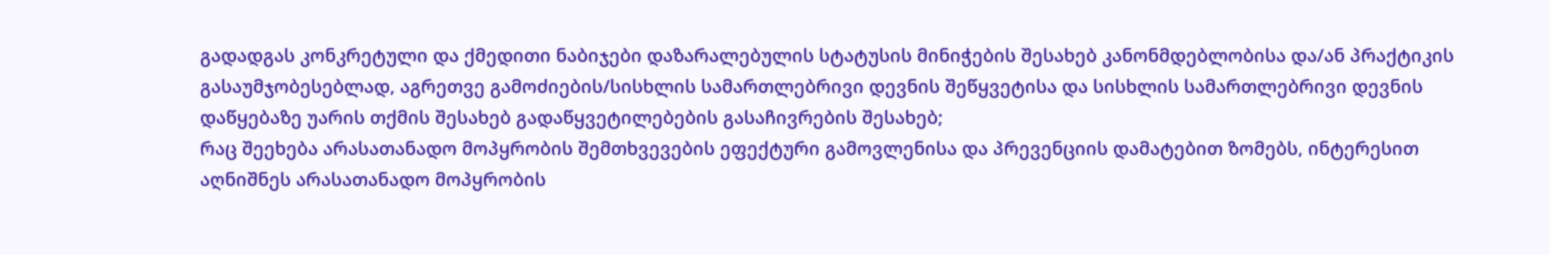გადადგას კონკრეტული და ქმედითი ნაბიჯები დაზარალებულის სტატუსის მინიჭების შესახებ კანონმდებლობისა და/ან პრაქტიკის გასაუმჯობესებლად, აგრეთვე გამოძიების/სისხლის სამართლებრივი დევნის შეწყვეტისა და სისხლის სამართლებრივი დევნის დაწყებაზე უარის თქმის შესახებ გადაწყვეტილებების გასაჩივრების შესახებ;
რაც შეეხება არასათანადო მოპყრობის შემთხვევების ეფექტური გამოვლენისა და პრევენციის დამატებით ზომებს, ინტერესით აღნიშნეს არასათანადო მოპყრობის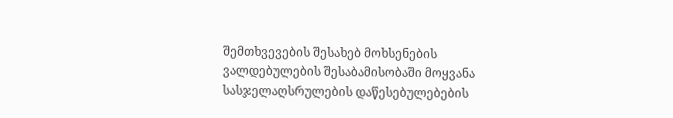შემთხვევების შესახებ მოხსენების ვალდებულების შესაბამისობაში მოყვანა სასჯელაღსრულების დაწესებულებების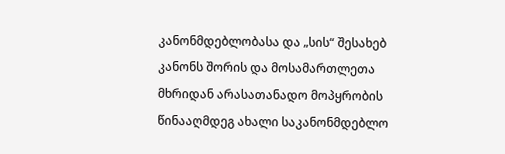კანონმდებლობასა და „სის“ შესახებ კანონს შორის და მოსამართლეთა მხრიდან არასათანადო მოპყრობის წინააღმდეგ ახალი საკანონმდებლო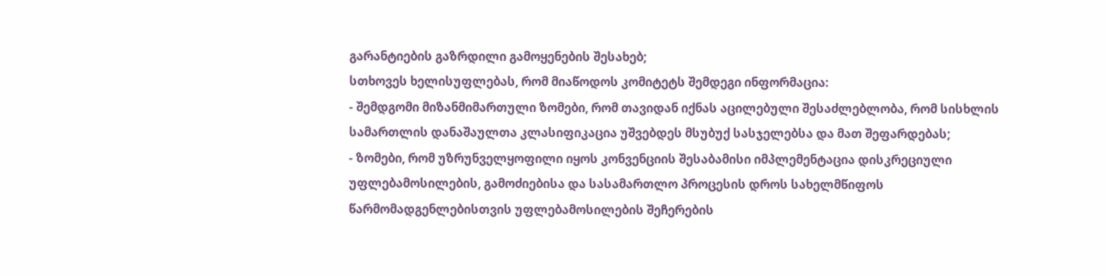გარანტიების გაზრდილი გამოყენების შესახებ;
სთხოვეს ხელისუფლებას, რომ მიაწოდოს კომიტეტს შემდეგი ინფორმაცია:
- შემდგომი მიზანმიმართული ზომები, რომ თავიდან იქნას აცილებული შესაძლებლობა, რომ სისხლის სამართლის დანაშაულთა კლასიფიკაცია უშვებდეს მსუბუქ სასჯელებსა და მათ შეფარდებას;
- ზომები, რომ უზრუნველყოფილი იყოს კონვენციის შესაბამისი იმპლემენტაცია დისკრეციული უფლებამოსილების, გამოძიებისა და სასამართლო პროცესის დროს სახელმწიფოს წარმომადგენლებისთვის უფლებამოსილების შეჩერების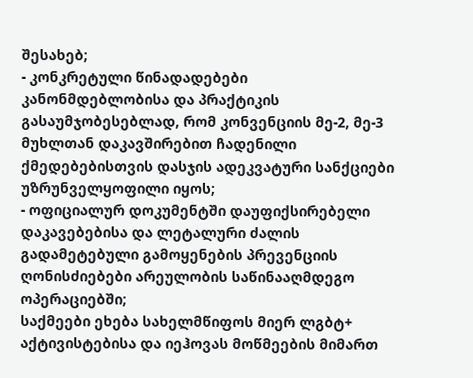შესახებ;
- კონკრეტული წინადადებები კანონმდებლობისა და პრაქტიკის გასაუმჯობესებლად, რომ კონვენციის მე-2, მე-3 მუხლთან დაკავშირებით ჩადენილი ქმედებებისთვის დასჯის ადეკვატური სანქციები უზრუნველყოფილი იყოს;
- ოფიციალურ დოკუმენტში დაუფიქსირებელი დაკავებებისა და ლეტალური ძალის გადამეტებული გამოყენების პრევენციის ღონისძიებები არეულობის საწინააღმდეგო ოპერაციებში;
საქმეები ეხება სახელმწიფოს მიერ ლგბტ+ აქტივისტებისა და იეჰოვას მოწმეების მიმართ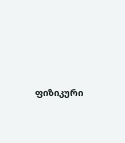ფიზიკური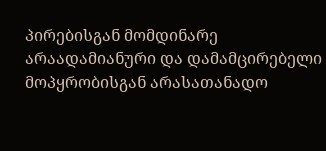პირებისგან მომდინარე არაადამიანური და დამამცირებელი მოპყრობისგან არასათანადო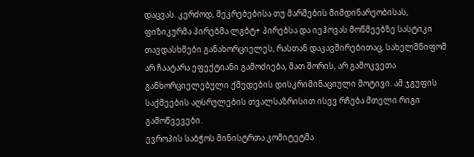დაცვას. კერძოდ, შეკრებებისა თუ მარშების მიმდინარეობისას, ფიზიკურმა პირებმა ლგბტ+ პირებსა და იეჰოვას მოწმეებზე სასტიკი თავდასხმები განახორციელეს, რასთან დაკავშირებითაც, სახელმწიფომ არ ჩაატარა ეფექტიანი გამოძიება, მათ შორის, არ გამოკვეთა განხორციელებული ქმედების დისკრიმინაციული მოტივი. ამ ჯგუფის საქმეების აღსრულების თვალსაზრისით ისევ რჩება მთელი რიგი გამოწვევები.
ევროპის საბჭოს მინისტრთა კომიტეტმა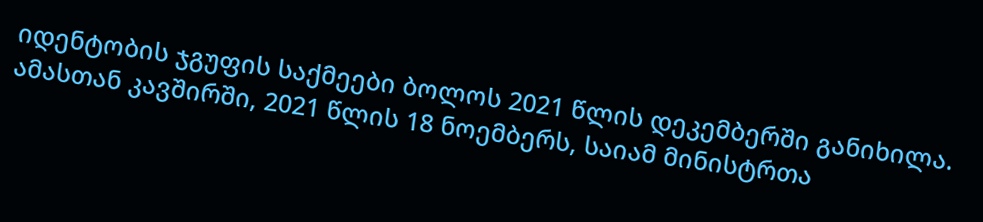იდენტობის ჯგუფის საქმეები ბოლოს 2021 წლის დეკემბერში განიხილა. ამასთან კავშირში, 2021 წლის 18 ნოემბერს, საიამ მინისტრთა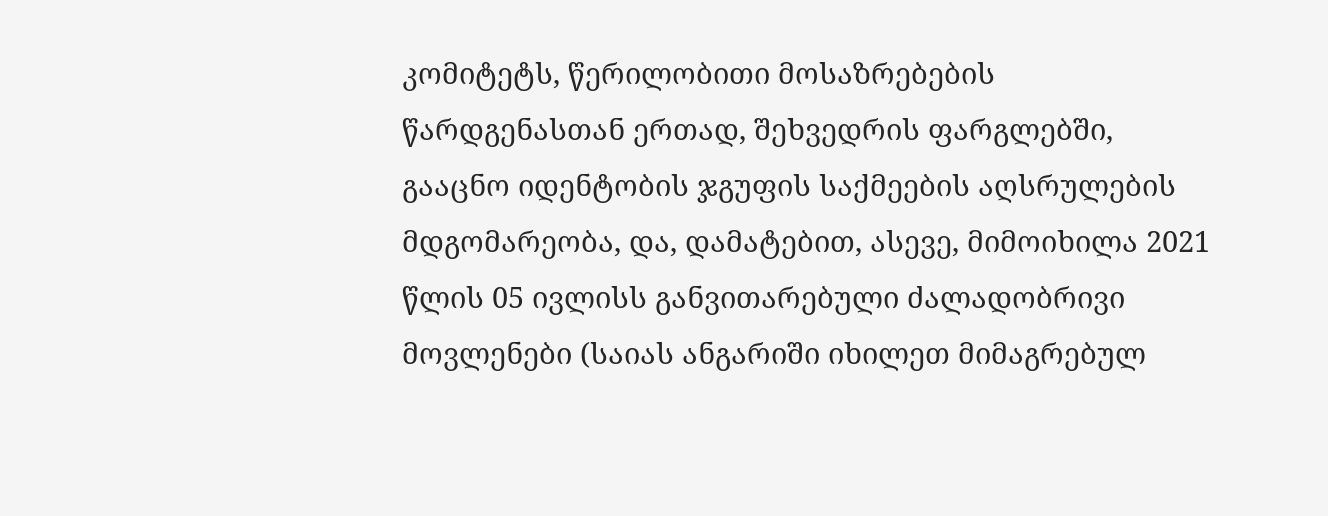კომიტეტს, წერილობითი მოსაზრებების წარდგენასთან ერთად, შეხვედრის ფარგლებში, გააცნო იდენტობის ჯგუფის საქმეების აღსრულების მდგომარეობა, და, დამატებით, ასევე, მიმოიხილა 2021 წლის 05 ივლისს განვითარებული ძალადობრივი მოვლენები (საიას ანგარიში იხილეთ მიმაგრებულ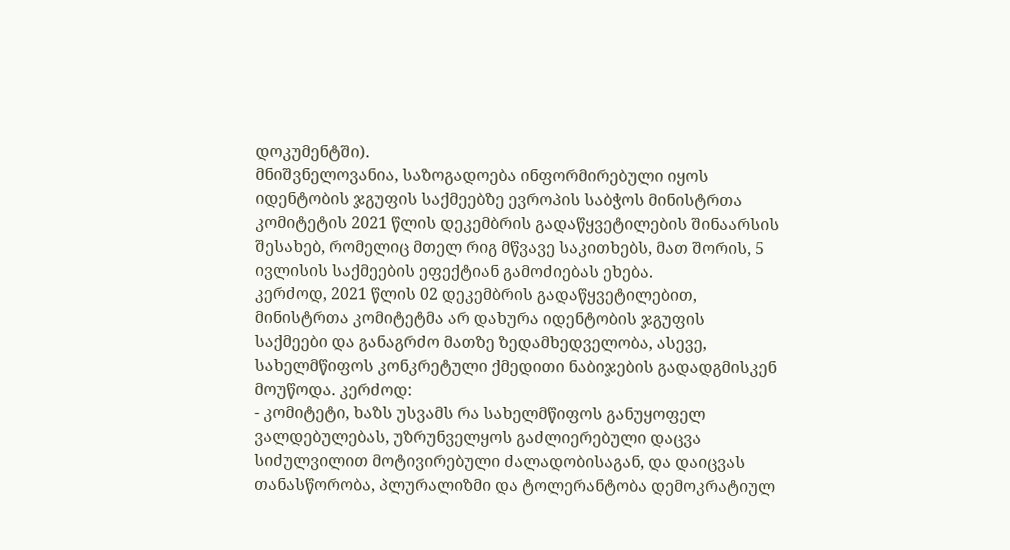დოკუმენტში).
მნიშვნელოვანია, საზოგადოება ინფორმირებული იყოს იდენტობის ჯგუფის საქმეებზე ევროპის საბჭოს მინისტრთა კომიტეტის 2021 წლის დეკემბრის გადაწყვეტილების შინაარსის შესახებ, რომელიც მთელ რიგ მწვავე საკითხებს, მათ შორის, 5 ივლისის საქმეების ეფექტიან გამოძიებას ეხება.
კერძოდ, 2021 წლის 02 დეკემბრის გადაწყვეტილებით, მინისტრთა კომიტეტმა არ დახურა იდენტობის ჯგუფის საქმეები და განაგრძო მათზე ზედამხედველობა, ასევე, სახელმწიფოს კონკრეტული ქმედითი ნაბიჯების გადადგმისკენ მოუწოდა. კერძოდ:
- კომიტეტი, ხაზს უსვამს რა სახელმწიფოს განუყოფელ ვალდებულებას, უზრუნველყოს გაძლიერებული დაცვა სიძულვილით მოტივირებული ძალადობისაგან, და დაიცვას თანასწორობა, პლურალიზმი და ტოლერანტობა დემოკრატიულ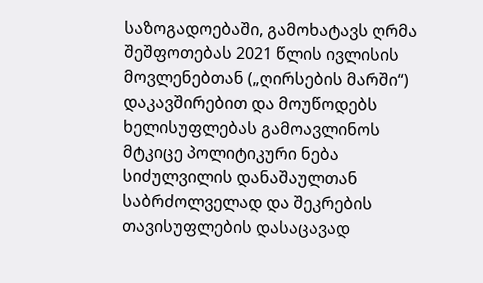საზოგადოებაში, გამოხატავს ღრმა შეშფოთებას 2021 წლის ივლისის მოვლენებთან („ღირსების მარში“) დაკავშირებით და მოუწოდებს ხელისუფლებას გამოავლინოს მტკიცე პოლიტიკური ნება სიძულვილის დანაშაულთან საბრძოლველად და შეკრების თავისუფლების დასაცავად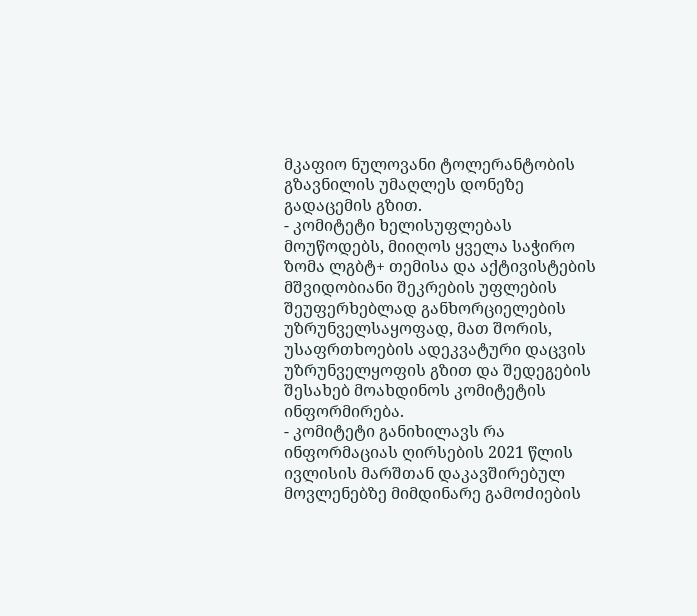მკაფიო ნულოვანი ტოლერანტობის გზავნილის უმაღლეს დონეზე გადაცემის გზით.
- კომიტეტი ხელისუფლებას მოუწოდებს, მიიღოს ყველა საჭირო ზომა ლგბტ+ თემისა და აქტივისტების მშვიდობიანი შეკრების უფლების შეუფერხებლად განხორციელების უზრუნველსაყოფად, მათ შორის, უსაფრთხოების ადეკვატური დაცვის უზრუნველყოფის გზით და შედეგების შესახებ მოახდინოს კომიტეტის ინფორმირება.
- კომიტეტი განიხილავს რა ინფორმაციას ღირსების 2021 წლის ივლისის მარშთან დაკავშირებულ მოვლენებზე მიმდინარე გამოძიების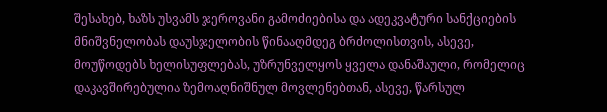შესახებ, ხაზს უსვამს ჯეროვანი გამოძიებისა და ადეკვატური სანქციების მნიშვნელობას დაუსჯელობის წინააღმდეგ ბრძოლისთვის, ასევე, მოუწოდებს ხელისუფლებას, უზრუნველყოს ყველა დანაშაული, რომელიც დაკავშირებულია ზემოაღნიშნულ მოვლენებთან, ასევე, წარსულ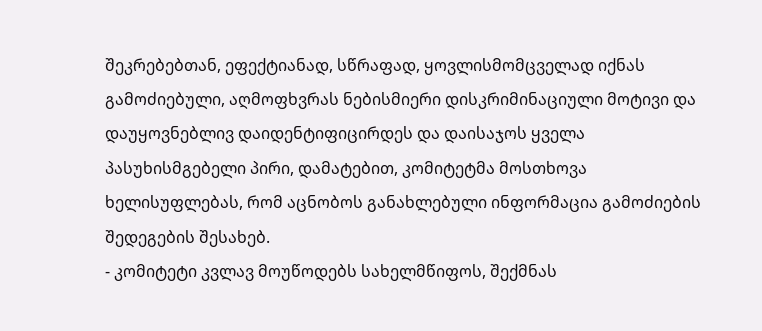შეკრებებთან, ეფექტიანად, სწრაფად, ყოვლისმომცველად იქნას გამოძიებული, აღმოფხვრას ნებისმიერი დისკრიმინაციული მოტივი და დაუყოვნებლივ დაიდენტიფიცირდეს და დაისაჯოს ყველა პასუხისმგებელი პირი, დამატებით, კომიტეტმა მოსთხოვა ხელისუფლებას, რომ აცნობოს განახლებული ინფორმაცია გამოძიების შედეგების შესახებ.
- კომიტეტი კვლავ მოუწოდებს სახელმწიფოს, შექმნას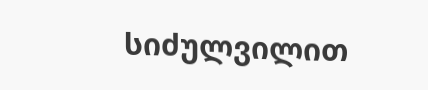სიძულვილით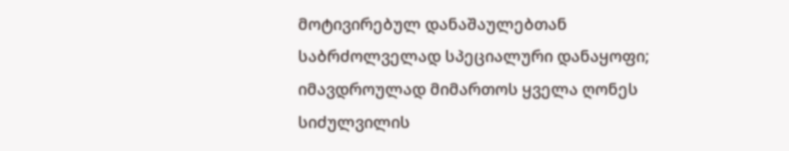მოტივირებულ დანაშაულებთან საბრძოლველად სპეციალური დანაყოფი; იმავდროულად მიმართოს ყველა ღონეს სიძულვილის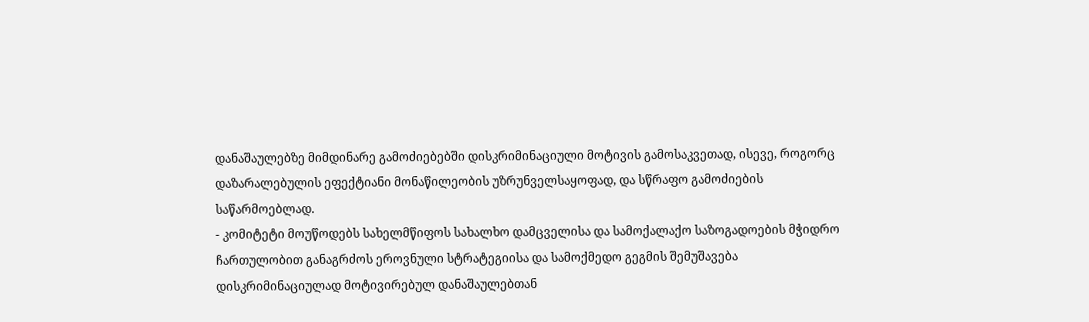დანაშაულებზე მიმდინარე გამოძიებებში დისკრიმინაციული მოტივის გამოსაკვეთად, ისევე, როგორც დაზარალებულის ეფექტიანი მონაწილეობის უზრუნველსაყოფად, და სწრაფო გამოძიების საწარმოებლად.
- კომიტეტი მოუწოდებს სახელმწიფოს სახალხო დამცველისა და სამოქალაქო საზოგადოების მჭიდრო ჩართულობით განაგრძოს ეროვნული სტრატეგიისა და სამოქმედო გეგმის შემუშავება დისკრიმინაციულად მოტივირებულ დანაშაულებთან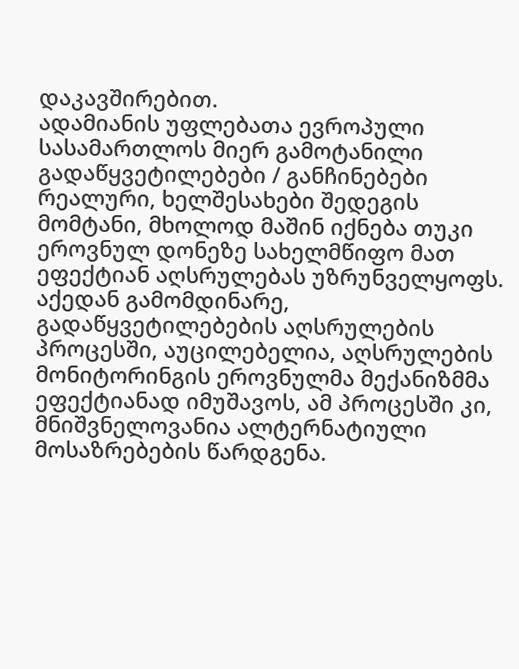დაკავშირებით.
ადამიანის უფლებათა ევროპული სასამართლოს მიერ გამოტანილი გადაწყვეტილებები / განჩინებები რეალური, ხელშესახები შედეგის მომტანი, მხოლოდ მაშინ იქნება თუკი ეროვნულ დონეზე სახელმწიფო მათ ეფექტიან აღსრულებას უზრუნველყოფს. აქედან გამომდინარე, გადაწყვეტილებების აღსრულების პროცესში, აუცილებელია, აღსრულების მონიტორინგის ეროვნულმა მექანიზმმა ეფექტიანად იმუშავოს, ამ პროცესში კი, მნიშვნელოვანია ალტერნატიული მოსაზრებების წარდგენა.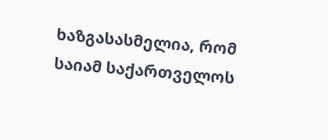ხაზგასასმელია, რომ საიამ საქართველოს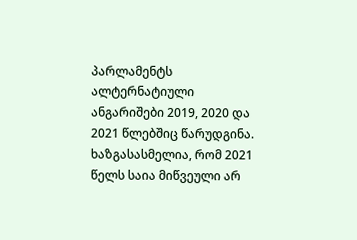პარლამენტს ალტერნატიული ანგარიშები 2019, 2020 და 2021 წლებშიც წარუდგინა. ხაზგასასმელია, რომ 2021 წელს საია მიწვეული არ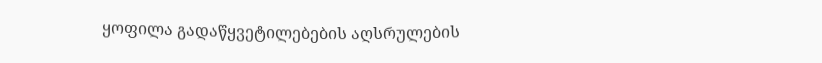ყოფილა გადაწყვეტილებების აღსრულების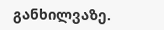განხილვაზე.